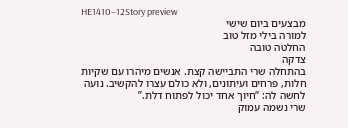HE1410–12Story preview
מבצעים ביום שישי
למורה בילי מזל טוב
החלטה טובה
צדקה
בהתחלה שרי התביישה קצת. אנשים מיהרו עם שקיות חלות, פרחים ועיתונים, ולא כולם עצרו להקשיב. נועה לחשה לה: “חיוך אחד יכול לפתוח דלת.”
שרי נשמה עמוק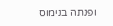ופנתה בנימוס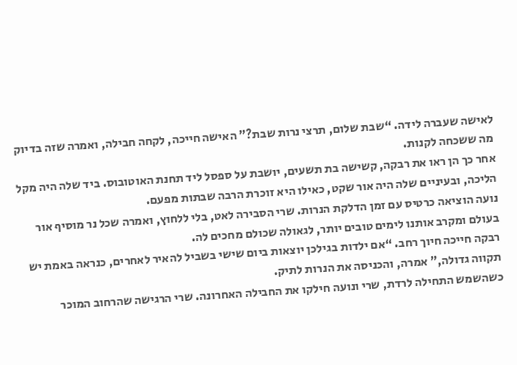לאישה שעברה לידה. “שבת שלום, תרצי נרות שבת?” האישה חייכה, לקחה חבילה, ואמרה שזה בדיוק מה ששכחה לקנות.
אחר כך הן ראו את רבקה, קשישה בת תשעים, יושבת על ספסל ליד תחנת האוטובוס. ביד שלה היה מקל הליכה, ובעיניים שלה היה אור שקט, כאילו היא זוכרת הרבה שבתות מפעם.
נועה הוציאה כרטיס עם זמן הדלקת הנרות. שרי הסבירה לאט, בלי ללחוץ, ואמרה שכל נר מוסיף אור בעולם ומקרב אותנו לימים טובים יותר, לגאולה שכולם מחכים לה.
רבקה חייכה חיוך רחב. “אם ילדות בגילכן יוצאות ביום שישי בשביל להאיר לאחרים, כנראה באמת יש תקווה גדולה,” אמרה, והכניסה את הנרות לתיק.
כשהשמש התחילה לרדת, שרי ונועה חילקו את החבילה האחרונה. שרי הרגישה שהרחוב המוכר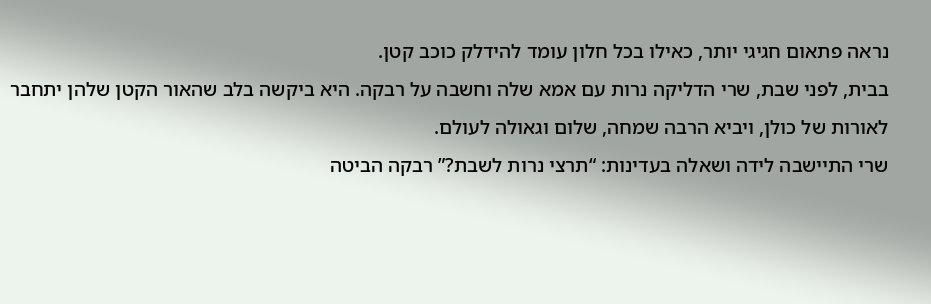נראה פתאום חגיגי יותר, כאילו בכל חלון עומד להידלק כוכב קטן.
בבית, לפני שבת, שרי הדליקה נרות עם אמא שלה וחשבה על רבקה. היא ביקשה בלב שהאור הקטן שלהן יתחבר לאורות של כולן, ויביא הרבה שמחה, שלום וגאולה לעולם.
שרי התיישבה לידה ושאלה בעדינות: “תרצי נרות לשבת?” רבקה הביטה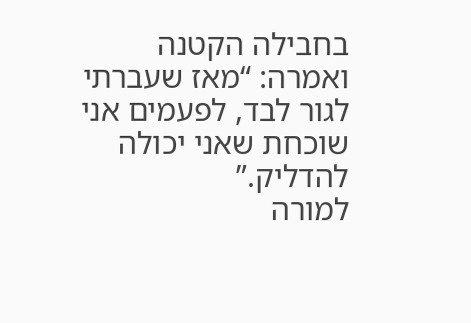בחבילה הקטנה ואמרה: “מאז שעברתי לגור לבד, לפעמים אני שוכחת שאני יכולה להדליק.”
למורה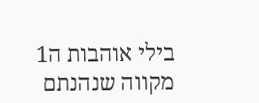בילי אוהבות ה1
מקווה שנהנתם